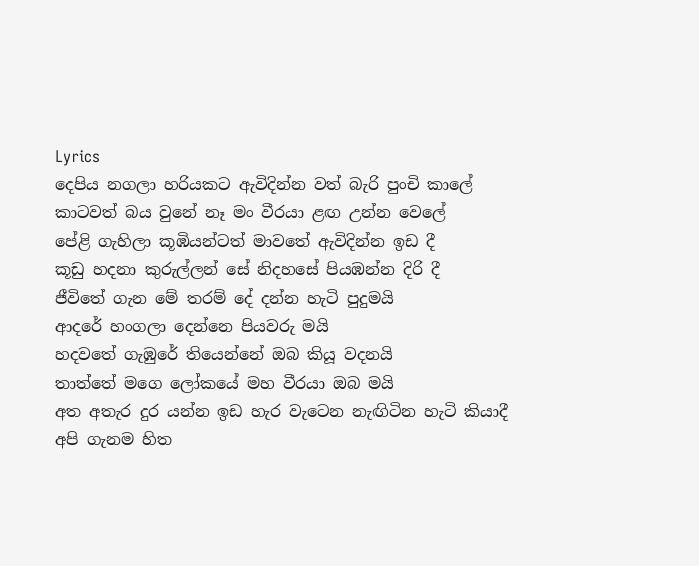Lyrics
දෙපිය නගලා හරියකට ඇවිදින්න වත් බැරි පුංචි කාලේ
කාටවත් බය වුනේ නෑ මං වීරයා ළඟ උන්න වෙලේ
පේළි ගැහිලා කූඹියන්ටත් මාවතේ ඇවිදින්න ඉඩ දී
කූඩු හදනා කුරුල්ලන් සේ නිදහසේ පියඹන්න දිරි දී
ජීවිතේ ගැන මේ තරම් දේ දන්න හැටි පුදුමයි
ආදරේ හංගලා දෙන්නෙ පියවරු මයි
හදවතේ ගැඹුරේ තියෙන්නේ ඔබ කියූ වදනයි
තාත්තේ මගෙ ලෝකයේ මහ වීරයා ඔබ මයි
අත අතැර දුර යන්න ඉඩ හැර වැටෙන නැඟිටින හැටි කියාදී
අපි ගැනම හිත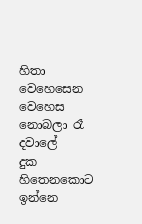හිතා වෙහෙසෙන වෙහෙස නොබලා රෑ දවාලේ
දුක හිතෙනකොට ඉන්නෙ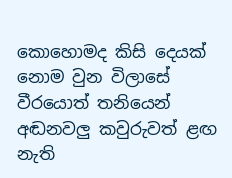කොහොමද කිසි දෙයක් නොම වුන විලාසේ
වීරයොත් තනියෙන් අඬනවලු කවුරුවත් ළඟ නැති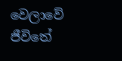වෙලාවේ
ජීවිතේ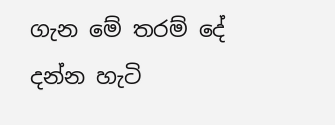ගැන මේ තරම් දේ දන්න හැටි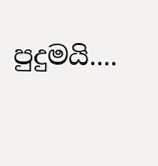පුදුමයි....